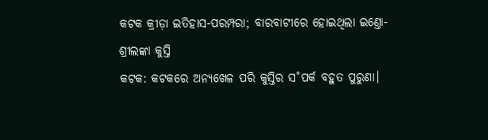କଟକ କ୍ରୀଡ଼ା ଇତିହାସ-ପରମ୍ପରା; ବାରବାଟୀରେ ହୋଇଥିଲା ଇଣ୍ତୋ-ଶ୍ରୀଲଙ୍କା କୁସ୍ତି
କଟକ: କଟକରେ ଅନ୍ୟଖେଳ ପରି କୁସ୍ତିର ସ˚ପର୍କ ବହୁତ ପୁରୁଣା।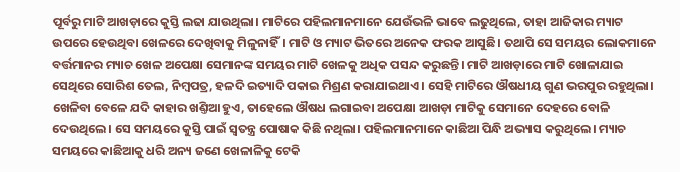ପୂର୍ବରୁ ମାଟି ଆଖଡ଼ାରେ କୁସ୍ତି ଲଢା ଯାଉଥିଲା। ମାଟିରେ ପହିଲମାନମାନେ ଯେଉଁଭଳି ଭାବେ ଲଢୁଥିଲେ, ତାହା ଆଜିକାର ମ୍ୟାଟ ଉପରେ ହେଉଥିବା ଖେଳରେ ଦେଖିବାକୁ ମିଳୁନାହିଁ। ମାଟି ଓ ମ୍ୟାଟ ଭିତରେ ଅନେକ ଫରକ ଆସୁଛି। ତଥାପି ସେ ସମୟର ଲୋକମାନେ ବର୍ତ୍ତମାନର ମ୍ୟାଚ ଖେଳ ଅପେକ୍ଷା ସେମାନଙ୍କ ସମୟର ମାଟି ଖେଳକୁ ଅଧିକ ପସନ୍ଦ କରୁଛନ୍ତି। ମାଟି ଆଖଡ଼ାରେ ମାଟି ଖୋଳାଯାଇ ସେଥିରେ ସୋରିଶ ତେଲ, ନିମ୍ବପତ୍ର, ହଳଦି ଇତ୍ୟାଦି ପକାଇ ମିଶ୍ରଣ କରାଯାଇଥାଏ। ସେହି ମାଟିରେ ଔଷଧୀୟ ଗୁଣ ଭରପୁର ରହୁଥିଲା। ଖେଳିବା ବେଳେ ଯଦି କାହାର ଖଣ୍ତିଆ ହୁଏ, ତାହେଲେ ଔଷଧ ଲଗାଇବା ଅପେକ୍ଷା ଆଖଡ଼ା ମାଟିକୁ ସେମାନେ ଦେହରେ ବୋଳି ଦେଉଥିଲେ। ସେ ସମୟରେ କୁସ୍ତି ପାଇଁ ସ୍ବତନ୍ତ୍ର ପୋଷାକ କିଛି ନଥିଲା। ପହିଲମାନମାନେ କାଛିଆ ପିନ୍ଧି ଅଭ୍ୟାସ କରୁଥିଲେ। ମ୍ୟାଚ ସମୟରେ କାଛିଆକୁ ଧରି ଅନ୍ୟ ଜଣେ ଖେଳାଳିକୁ ଟେକି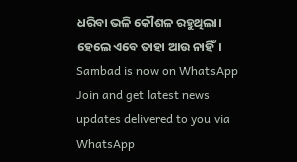ଧରିବା ଭଳି କୌଶଳ ରହୁଥିଲା। ହେଲେ ଏବେ ତାହା ଆଉ ନାହିଁ।
Sambad is now on WhatsApp
Join and get latest news updates delivered to you via WhatsApp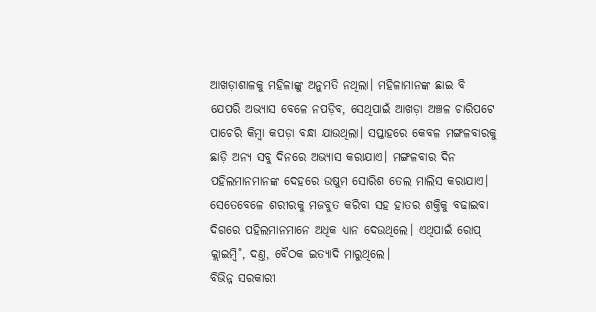ଆଖଡ଼ାଶାଳକୁ ମହିଳାଙ୍କୁ ଅନୁମତି ନଥିଲା। ମହିଳାମାନଙ୍କ ଛାଇ ବି ଯେପରି ଅଭ୍ୟାସ ବେଳେ ନପଡ଼ିବ, ସେଥିପାଇଁ ଆଖଡ଼ା ଅଞ୍ଚଳ ଚାରିପଟେ ପାଚେରି କିମ୍ବା କପଡ଼ା ବନ୍ଧା ଯାଉଥିଲା। ସପ୍ତାହରେ କେବଳ ମଙ୍ଗଳବାରକୁ ଛାଡ଼ି ଅନ୍ୟ ସବୁ ଦିନରେ ଅଭ୍ୟାସ କରାଯାଏ। ମଙ୍ଗଳବାର ଦିନ ପହିଲମାନମାନଙ୍କ ଦେହରେ ଉଷୁମ ସୋରିଶ ତେଲ ମାଲିସ କରାଯାଏ। ସେତେବେଳେ ଶରୀରକୁ ମଜବୁତ କରିବା ସହ ହାତର ଶକ୍ତିକୁ ବଢାଇବା ଦିଗରେ ପହିଲମାନମାନେ ଅଧିକ ଧ୍ୟାନ ଦେଉଥିଲେ। ଏଥିପାଇଁ ରୋପ୍ କ୍ଲାଇମ୍ବି˚, ଦଣ୍ତ, ବୈଠକ ଇତ୍ୟାଦି ମାରୁଥିଲେ।
ବିଭିନ୍ନ ସରକାରୀ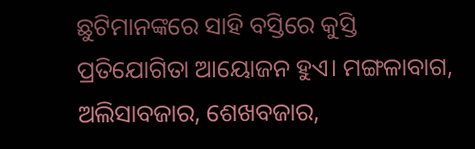ଛୁଟିମାନଙ୍କରେ ସାହି ବସ୍ତିରେ କୁସ୍ତି ପ୍ରତିଯୋଗିତା ଆୟୋଜନ ହୁଏ। ମଙ୍ଗଳାବାଗ, ଅଲିସାବଜାର, ଶେଖବଜାର,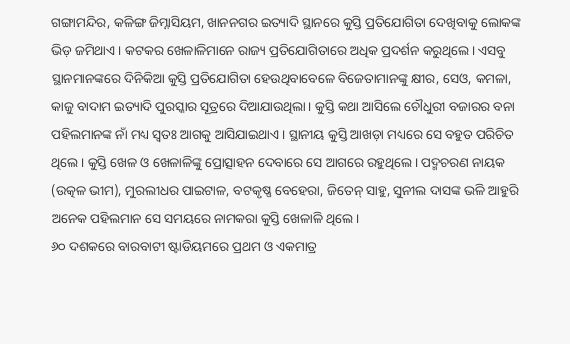ଗଙ୍ଗାମନ୍ଦିର, କଳିଙ୍ଗ ଜିମ୍ନାସିୟମ, ଖାନନଗର ଇତ୍ୟାଦି ସ୍ଥାନରେ କୁସ୍ତି ପ୍ରତିଯୋଗିତା ଦେଖିବାକୁ ଲୋକଙ୍କ ଭିଡ଼ ଜମିଥାଏ। କଟକର ଖେଳାଳିମାନେ ରାଜ୍ୟ ପ୍ରତିଯୋଗିତାରେ ଅଧିକ ପ୍ରଦର୍ଶନ କରୁଥିଲେ। ଏସବୁ ସ୍ଥାନମାନଙ୍କରେ ଦିନିକିଆ କୁସ୍ତି ପ୍ରତିଯୋଗିତା ହେଉଥିବାବେଳେ ବିଜେତାମାନଙ୍କୁ କ୍ଷୀର, ସେଓ, କମଳା, କାଜୁ ବାଦାମ ଇତ୍ୟାଦି ପୁରସ୍କାର ସୂତ୍ରରେ ଦିଆଯାଉଥିଲା। କୁସ୍ତି କଥା ଆସିଲେ ଚୌଧୁରୀ ବଜାରର ବନା ପହିଲମାନଙ୍କ ନାଁ ମଧ୍ୟ ସ୍ବତଃ ଆଗକୁ ଆସିଯାଇଥାଏ। ସ୍ଥାନୀୟ କୁସ୍ତି ଆଖଡ଼ା ମଧ୍ୟରେ ସେ ବହୁତ ପରିଚିତ ଥିଲେ। କୁସ୍ତି ଖେଳ ଓ ଖେଳାଳିଙ୍କୁ ପ୍ରୋତ୍ସାହନ ଦେବାରେ ସେ ଆଗରେ ରହୁଥିଲେ। ପଦ୍ମଚରଣ ନାୟକ (ଉତ୍କଳ ଭୀମ), ମୁରଲୀଧର ପାଇଟାଳ, ବଟକୃଷ୍ଣ ବେହେରା, ଜିତେନ୍ ସାହୁ, ସୁନୀଲ ଦାସଙ୍କ ଭଳି ଆହୁରି ଅନେକ ପହିଲମାନ ସେ ସମୟରେ ନାମକରା କୁସ୍ତି ଖେଳାଳି ଥିଲେ।
୬୦ ଦଶକରେ ବାରବାଟୀ ଷ୍ଟାଡିୟମରେ ପ୍ରଥମ ଓ ଏକମାତ୍ର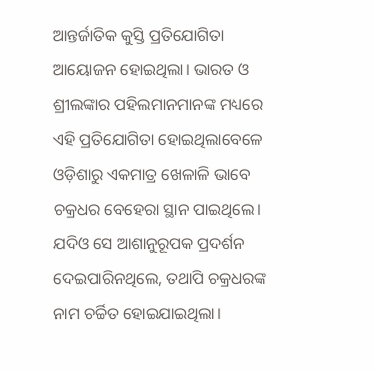ଆନ୍ତର୍ଜାତିକ କୁସ୍ତି ପ୍ରତିଯୋଗିତା ଆୟୋଜନ ହୋଇଥିଲା। ଭାରତ ଓ ଶ୍ରୀଲଙ୍କାର ପହିଲମାନମାନଙ୍କ ମଧ୍ୟରେ ଏହି ପ୍ରତିଯୋଗିତା ହୋଇଥିଲାବେଳେ ଓଡ଼ିଶାରୁ ଏକମାତ୍ର ଖେଳାଳି ଭାବେ ଚକ୍ରଧର ବେହେରା ସ୍ଥାନ ପାଇଥିଲେ। ଯଦିଓ ସେ ଆଶାନୁରୂପକ ପ୍ରଦର୍ଶନ ଦେଇପାରିନଥିଲେ, ତଥାପି ଚକ୍ରଧରଙ୍କ ନାମ ଚର୍ଚ୍ଚିତ ହୋଇଯାଇଥିଲା।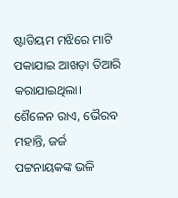ଷ୍ଟାଡିୟମ ମଝିରେ ମାଟି ପକାଯାଇ ଆଖଡ଼ା ତିଆରି କରାଯାଇଥିଲା। ଶୈଳେନ ରାଏ, ଭୈରବ ମହାନ୍ତି, ଜର୍ଜ ପଟ୍ଟନାୟକଙ୍କ ଭଳି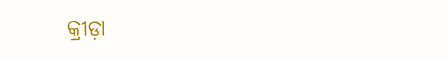କ୍ରୀଡ଼ା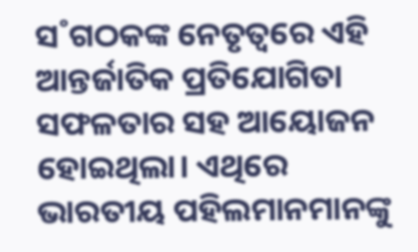ସ˚ଗଠକଙ୍କ ନେତୃତ୍ବରେ ଏହି ଆନ୍ତର୍ଜାତିକ ପ୍ରତିଯୋଗିତା ସଫଳତାର ସହ ଆୟୋଜନ ହୋଇଥିଲା। ଏଥିରେ ଭାରତୀୟ ପହିଲମାନମାନଙ୍କୁ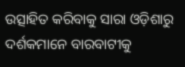ଉତ୍ସାହିତ କରିବାକୁ ସାରା ଓଡ଼ିଶାରୁ ଦର୍ଶକମାନେ ବାରବାଟୀକୁ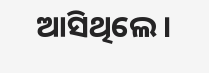ଆସିଥିଲେ।